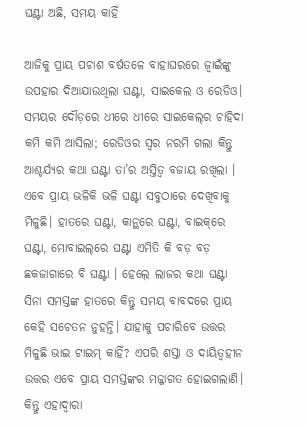ଘଣ୍ଟା ଅଛି, ସମୟ କାହିଁ

ଆଜିକୁ ପ୍ରାୟ ପଚାଶ ବର୍ଷତଳେ ବାହାଘରରେ ଜ୍ୱାଇଁଙ୍କୁ ଉପହାର ଦିଆଯାଉଥିଲା ଘଣ୍ଟା, ସାଇକେଲ ଓ ରେଡିଓ। ସମୟର ଦୌଡ଼ରେ ଧୀରେ ଧୀରେ ସାଇକେଲ୍‌ର ଚାହିଦା କମି କମି ଆସିଲା; ରେଡିଓର ସ୍ବର ନରମି ଗଲା କିନ୍ତୁ ଆଶ୍ଚର୍ଯ୍ୟର କଥା ଘଣ୍ଟା ତା’ର ଅସ୍ତିତ୍ୱ ବଜାୟ ରଖିଲା । ଏବେ ପ୍ରାୟ ଭଳିକି ଭଳି ଘଣ୍ଟା ସବୁଠାରେ ଦେଖିବାକୁ ମିଳୁଛି। ହାତରେ ଘଣ୍ଟା, କାନ୍ଥରେ ଘଣ୍ଟା, ବାଇକ୍‌ରେ ଘଣ୍ଟା, ମୋବାଇଲ୍‌ରେ ଘଣ୍ଟା ଏମିତି କି ବଡ଼ ବଡ଼ ଛକଜାଗାରେ ବି ଘଣ୍ଟା । ହେଲ଼େ ଲାଜର କଥା ଘଣ୍ଟା ସିନା ସମସ୍ତଙ୍କ ହାତରେ କିନ୍ତୁ ସମୟ ବାବଦରେ ପ୍ରାୟ କେହି ସଚେତନ ନୁହନ୍ତି। ଯାହାକୁ ପଚାରିବେ ଉତ୍ତର ମିଳୁଛି ଭାଇ ଟାଇମ୍‌ କାହିଁ? ଏପରି ଶସ୍ତା ଓ ଦାୟିତ୍ୱହୀନ ଉତ୍ତର ଏବେ ପ୍ରାୟ ସମସ୍ତଙ୍କର ମଜ୍ଜାଗତ ହୋଇଗଲାଣି। କିନ୍ତୁ ଏହାଦ୍ୱାରା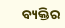ବ୍ୟକ୍ତିର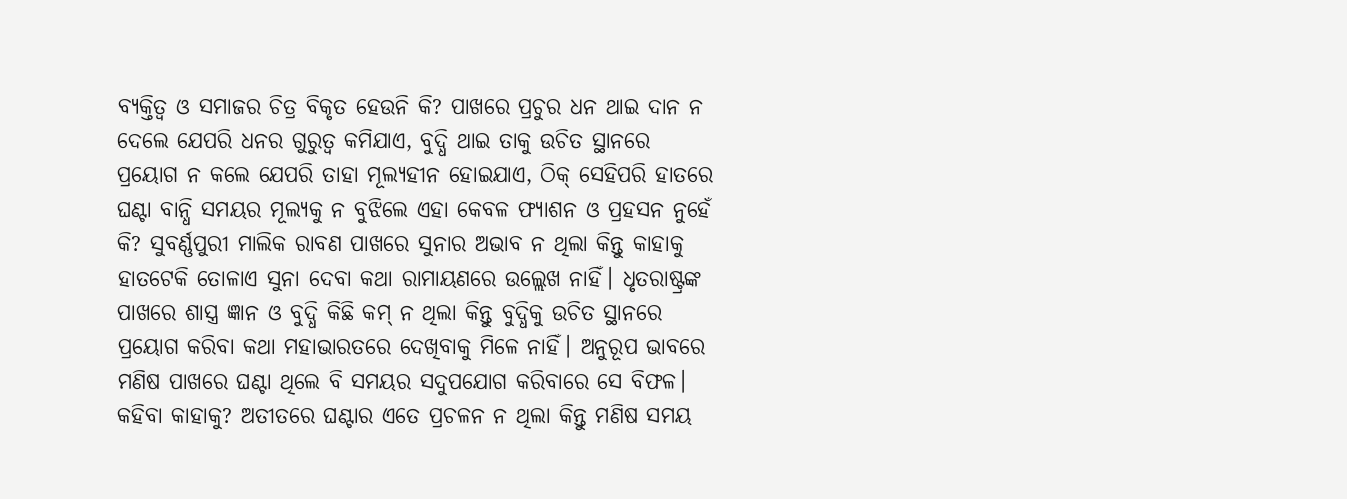ବ୍ୟକ୍ତିତ୍ୱ ଓ ସମାଜର ଚିତ୍ର ବିକୃତ ହେଉନି କି? ପାଖରେ ପ୍ରଚୁର ଧନ ଥାଇ ଦାନ ନ ଦେଲେ ଯେପରି ଧନର ଗୁରୁତ୍ୱ କମିଯାଏ, ବୁଦ୍ଧି ଥାଇ ତାକୁ ଉଚିତ ସ୍ଥାନରେ ପ୍ରୟୋଗ ନ କଲେ ଯେପରି ତାହା ମୂଲ୍ୟହୀନ ହୋଇଯାଏ, ଠିକ୍‌ ସେହିପରି ହାତରେ ଘଣ୍ଟା ବାନ୍ଧି ସମୟର ମୂଲ୍ୟକୁ ନ ବୁଝିଲେ ଏହା କେବଳ ଫ୍ୟାଶନ ଓ ପ୍ରହସନ ନୁହେଁ କି? ସୁବର୍ଣ୍ଣପୁରୀ ମାଲିକ ରାବଣ ପାଖରେ ସୁନାର ଅଭାବ ନ ଥିଲା କିନ୍ତୁ କାହାକୁ ହାତଟେକି ତୋଳାଏ ସୁନା ଦେବା କଥା ରାମାୟଣରେ ଉଲ୍ଲେଖ ନାହିଁ। ଧୃତରାଷ୍ଟ୍ରଙ୍କ ପାଖରେ ଶାସ୍ତ୍ର ଜ୍ଞାନ ଓ ବୁଦ୍ଧି କିଛି କମ୍‌ ନ ଥିଲା କିନ୍ତୁ ବୁଦ୍ଧିକୁ ଉଚିତ ସ୍ଥାନରେ ପ୍ରୟୋଗ କରିବା କଥା ମହାଭାରତରେ ଦେଖିବାକୁ ମିଳେ ନାହିଁ। ଅନୁରୂପ ଭାବରେ ମଣିଷ ପାଖରେ ଘଣ୍ଟା ଥିଲେ ବି ସମୟର ସଦୁପଯୋଗ କରିବାରେ ସେ ବିଫଳ। କହିବା କାହାକୁ? ଅତୀତରେ ଘଣ୍ଟାର ଏତେ ପ୍ରଚଳନ ନ ଥିଲା କିନ୍ତୁ ମଣିଷ ସମୟ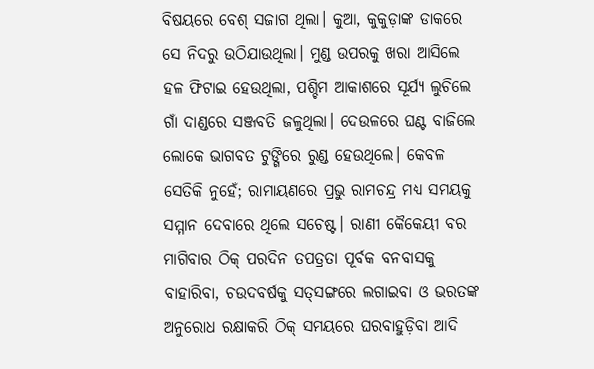ବିଷୟରେ ବେଶ୍‌ ସଜାଗ ଥିଲା। କୁଆ, କୁକୁଡ଼ାଙ୍କ ଡାକରେ ସେ ନିଦରୁ ଉଠିଯାଉଥିଲା। ମୁଣ୍ଡ ଉପରକୁ ଖରା ଆସିଲେ ହଳ ଫିଟାଇ ହେଉଥିଲା, ପଶ୍ଚିମ ଆକାଶରେ ସୂର୍ଯ୍ୟ ଲୁଚିଲେ ଗାଁ ଦାଣ୍ଡରେ ସଞ୍ଜବତି ଜଳୁଥିଲା। ଦେଉଳରେ ଘଣ୍ଟ ବାଜିଲେ ଲୋକେ ଭାଗବତ ଟୁଙ୍ଗିରେ ରୁଣ୍ଡ ହେଉଥିଲେ। କେବଳ ସେତିକି ନୁହେଁ; ରାମାୟଣରେ ପ୍ରଭୁ ରାମଚନ୍ଦ୍ର ମଧ୍ୟ ସମୟକୁ ସମ୍ମାନ ଦେବାରେ ଥିଲେ ସଚେଷ୍ଟ। ରାଣୀ କୈକେୟୀ ବର ମାଗିବାର ଠିକ୍‌ ପରଦିନ ତପତ୍ରତା ପୂର୍ବକ ବନବାସକୁ ବାହାରିବା, ଚଉଦବର୍ଷକୁ ସତ୍‌ସଙ୍ଗରେ ଲଗାଇବା ଓ ଭରତଙ୍କ ଅନୁରୋଧ ରକ୍ଷାକରି ଠିକ୍‌ ସମୟରେ ଘରବାହୁଡ଼ିବା ଆଦି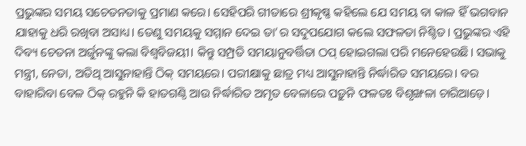ପ୍ରଭୁଙ୍କର ସମୟ ସଚେତନତାକୁ ପ୍ରମାଣ କରେ। ସେହିପରି ଗୀତାରେ ଶ୍ରୀକୃଷ୍ଣ କହିଲେ ଯେ ସମୟ ବା କାଳ ହିଁ ଭଗବାନ ଯାହାକୁ ଧରି ରଖିବା ଅସାଧ୍ୟ। ତେଣୁ ସମୟକୁ ସମ୍ମାନ ଦେଇ ତା’ର ସଦୁପଯୋଗ କଲେ ସଫଳତା ନିଶ୍ଚିତ। ପ୍ରଭୁଙ୍କର ଏହି ଦିବ୍ୟ ଚେତନା ଅର୍ଜୁନଙ୍କୁ କଲା ବିଶ୍ୱବିଜୟୀ। କିନ୍ତୁ ସମ୍ପ୍ରତି ସମୟାନୁବର୍ତ୍ତିତା ଠପ୍‌ ହୋଇଗଲା ପରି ମନେହେଉଛି। ସଭାକୁ ମନ୍ତ୍ରୀ, ନେତା, ଅତିଥି ଆସୁନାହାନ୍ତି ଠିକ୍‌ ସମୟରେ। ପରୀକ୍ଷାକୁ ଛାତ୍ର ମଧ୍ୟ ଆସୁନାହାନ୍ତି ନିର୍ଦ୍ଧାରିତ ସମୟରେ। ବର ବାହାରିବା ବେଳ ଠିକ୍‌ ରହୁନି କି ହାତଗଣ୍ଠି ଆଉ ନିର୍ଦ୍ଧାରିତ ଅମୃତ ବେଳାରେ ପଡ଼ୁନି ଫଳତଃ ବିଶୃଙ୍ଖଳା ଚାରିଆଡ଼େ।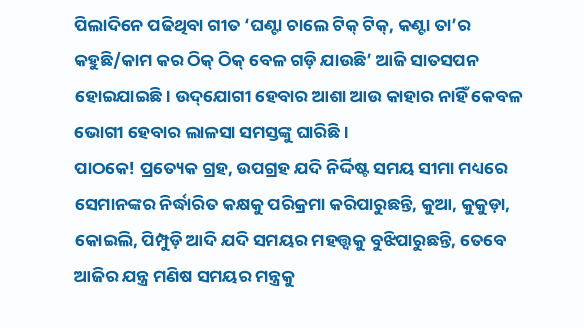ପିଲାଦିନେ ପଢିଥିବା ଗୀତ ‘ଘଣ୍ଟା ଚାଲେ ଟିକ୍‌ ଟିକ୍‌, କଣ୍ଟା ତା’ର କହୁଛି/କାମ କର ଠିକ୍‌ ଠିକ୍‌ ବେଳ ଗଡ଼ି ଯାଉଛି’ ଆଜି ସାତସପନ ହୋଇଯାଇଛି। ଉଦ୍‌ଯୋଗୀ ହେବାର ଆଶା ଆଉ କାହାର ନାହିଁ କେବଳ ଭୋଗୀ ହେବାର ଲାଳସା ସମସ୍ତଙ୍କୁ ଘାରିଛି।
ପାଠକେ! ପ୍ରତ୍ୟେକ ଗ୍ରହ, ଉପଗ୍ରହ ଯଦି ନିର୍ଦ୍ଦିଷ୍ଟ ସମୟ ସୀମା ମଧ୍ୟରେ ସେମାନଙ୍କର ନିର୍ଦ୍ଧାରିତ କକ୍ଷକୁ ପରିକ୍ରମା କରିପାରୁଛନ୍ତି, କୁଆ, କୁକୁଡ଼ା, କୋଇଲି, ପିମ୍ପୁଡ଼ି ଆଦି ଯଦି ସମୟର ମହତ୍ତ୍ୱକୁ ବୁଝିପାରୁଛନ୍ତି, ତେବେ ଆଜିର ଯନ୍ତ୍ର ମଣିଷ ସମୟର ମନ୍ତ୍ରକୁ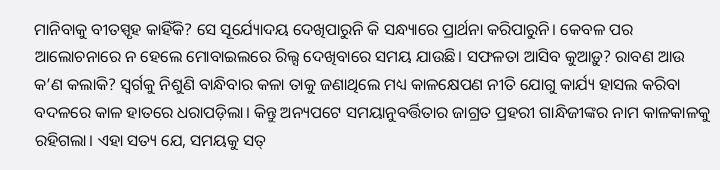ମାନିବାକୁ ବୀତସ୍ପୃହ କାହିଁକି? ସେ ସୂର୍ଯ୍ୟୋଦୟ ଦେଖିପାରୁନି କି ସନ୍ଧ୍ୟାରେ ପ୍ରାର୍ଥନା କରିପାରୁନି। କେବଳ ପର ଆଲୋଚନାରେ ନ ହେଲେ ମୋବାଇଲରେ ରିଲ୍ସ ଦେଖିବାରେ ସମୟ ଯାଉଛି। ସଫଳତା ଆସିବ କୁଆଡ଼ୁ? ରାବଣ ଆଉ କ’ଣ କଲାକି? ସ୍ବର୍ଗକୁ ନିଶୁଣି ବାନ୍ଧିବାର କଳା ତାକୁ ଜଣାଥିଲେ ମଧ୍ୟ କାଳକ୍ଷେପଣ ନୀତି ଯୋଗୁ କାର୍ଯ୍ୟ ହାସଲ କରିବା ବଦଳରେ କାଳ ହାତରେ ଧରାପଡ଼ିଲା। କିନ୍ତୁ ଅନ୍ୟପଟେ ସମୟାନୁବର୍ତ୍ତିତାର ଜାଗ୍ରତ ପ୍ରହରୀ ଗାନ୍ଧିଜୀଙ୍କର ନାମ କାଳକାଳକୁ ରହିଗଲା। ଏହା ସତ୍ୟ ଯେ, ସମୟକୁ ସତ୍‌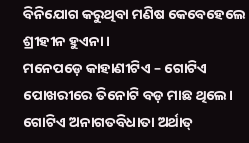ବିନିଯୋଗ କରୁଥିବା ମଣିଷ କେବେହେଲେ ଶ୍ରୀହୀନ ହୁଏନା।
ମନେପଡ଼େ କାହାଣୀଟିଏ – ଗୋଟିଏ ପୋଖରୀରେ ତିନୋଟି ବଡ଼ ମାଛ ଥିଲେ। ଗୋଟିଏ ଅନାଗତବିଧାତା ଅର୍ଥାତ୍‌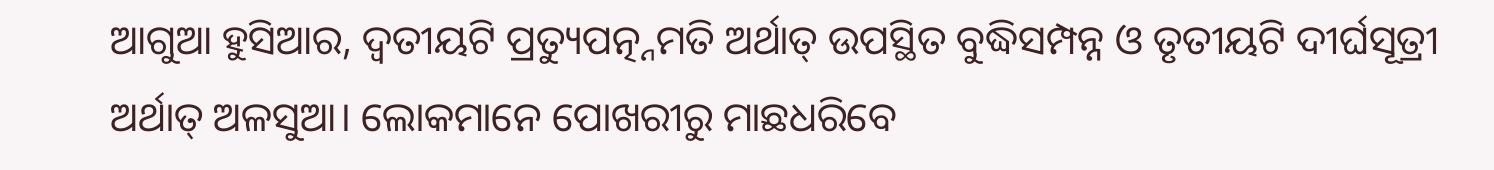ଆଗୁଆ ହୁସିଆର, ଦ୍ୱତୀୟଟି ପ୍ରତ୍ୟୁପତ୍ନ୍ନମତି ଅର୍ଥାତ୍‌ ଉପସ୍ଥିତ ବୁଦ୍ଧିସମ୍ପନ୍ନ ଓ ତୃତୀୟଟି ଦୀର୍ଘସୂତ୍ରୀ ଅର୍ଥାତ୍‌ ଅଳସୁଆ। ଲୋକମାନେ ପୋଖରୀରୁ ମାଛଧରିବେ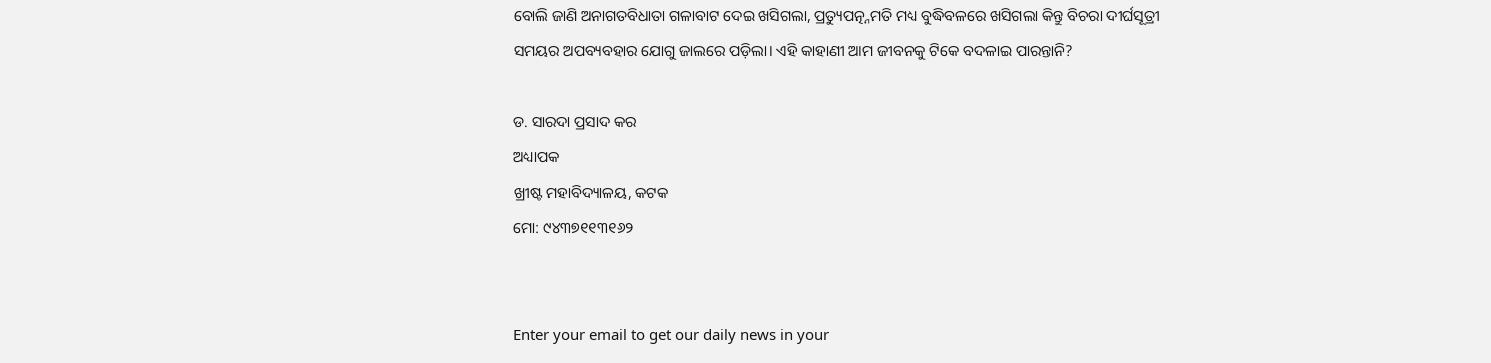ବୋଲି ଜାଣି ଅନାଗତବିଧାତା ଗଳାବାଟ ଦେଇ ଖସିଗଲା, ପ୍ରତ୍ୟୁପତ୍ନ୍ନମତି ମଧ୍ୟ ବୁଦ୍ଧିବଳରେ ଖସିଗଲା କିନ୍ତୁ ବିଚରା ଦୀର୍ଘସୂତ୍ରୀ ସମୟର ଅପବ୍ୟବହାର ଯୋଗୁ ଜାଲରେ ପଡ଼ିଲା। ଏହି କାହାଣୀ ଆମ ଜୀବନକୁ ଟିକେ ବଦଳାଇ ପାରନ୍ତାନି?

ଡ. ସାରଦା ପ୍ରସାଦ କର
ଅଧ୍ୟାପକ
ଖ୍ରୀଷ୍ଟ ମହାବିଦ୍ୟାଳୟ, କଟକ
ମୋ: ୯୪୩୭୧୧୩୧୬୨


Enter your email to get our daily news in your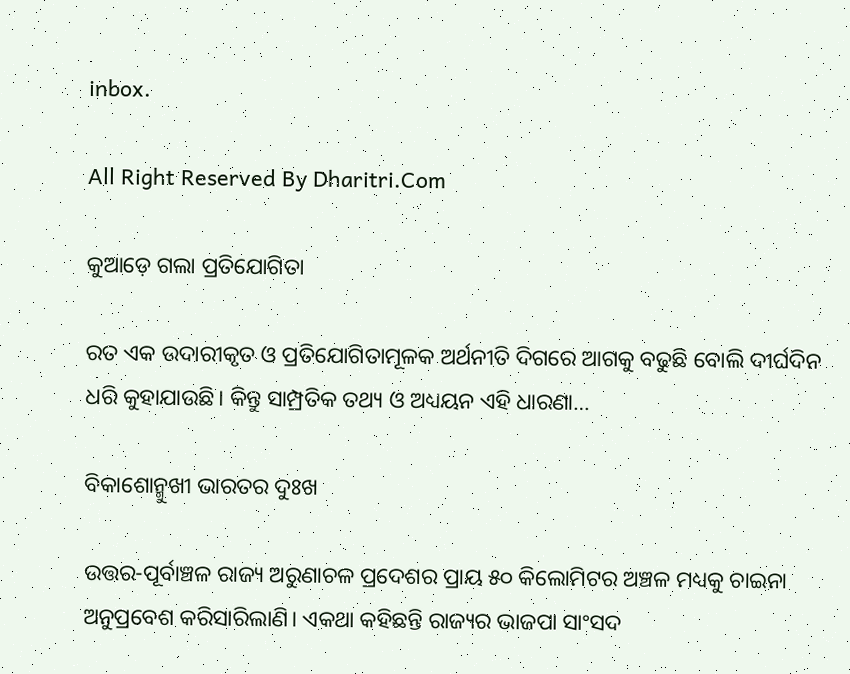inbox.

All Right Reserved By Dharitri.Com

କୁଆଡ଼େ ଗଲା ପ୍ରତିଯୋଗିତା

ରତ ଏକ ଉଦାରୀକୃତ ଓ ପ୍ରତିଯୋଗିତାମୂଳକ ଅର୍ଥନୀତି ଦିଗରେ ଆଗକୁ ବଢୁଛି ବୋଲି ଦୀର୍ଘଦିନ ଧରି କୁହାଯାଉଛି। କିନ୍ତୁ ସାମ୍ପ୍ରତିକ ତଥ୍ୟ ଓ ଅଧ୍ୟୟନ ଏହି ଧାରଣା…

ବିକାଶୋନ୍ମୁଖୀ ଭାରତର ଦୁଃଖ

ଉତ୍ତର-ପୂର୍ବାଞ୍ଚଳ ରାଜ୍ୟ ଅରୁଣାଚଳ ପ୍ରଦେଶର ପ୍ରାୟ ୫୦ କିଲୋମିଟର ଅଞ୍ଚଳ ମଧ୍ୟକୁ ଚାଇନା ଅନୁପ୍ରବେଶ କରିସାରିଲାଣି। ଏକଥା କହିଛନ୍ତି ରାଜ୍ୟର ଭାଜପା ସାଂସଦ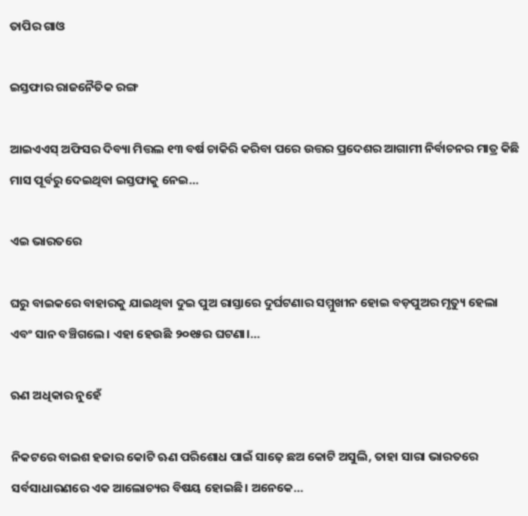ତାପିର ଗାଓ

ଇସ୍ତଫାର ରାଜନୈତିକ ରଙ୍ଗ

ଆଇଏଏସ୍‌ ଅଫିସର ଦିବ୍ୟା ମିତ୍ତଲ ୧୩ ବର୍ଷ ଚାକିରି କରିବା ପରେ ଉତ୍ତର ପ୍ରଦେଶର ଆଗାମୀ ନିର୍ବାଚନର ମାତ୍ର କିଛି ମାସ ପୂର୍ବରୁ ଦେଇଥିବା ଇସ୍ତଫାକୁ ନେଇ…

ଏଇ ଭାରତରେ

ଘରୁ ବାଇକରେ ବାହାରକୁ ଯାଇଥିବା ଦୁଇ ପୁଅ ରାସ୍ତାରେ ଦୁର୍ଘଟଣାର ସମ୍ମୁଖୀନ ହୋଇ ବଡ଼ପୁଅର ମୃତ୍ୟୁ ହେଲା ଏବଂ ସାନ ବଞ୍ଚିଗଲେ। ଏହା ହେଉଛି ୨୦୧୫ର ଘଟଣା।…

ଋଣ ଅଧିକାର ନୁହେଁ

ନିକଟରେ ବାଇଶ ହଜାର କୋଟି ଋଣ ପରିଶୋଧ ପାଇଁ ସାଢ଼େ ଛଅ କୋଟି ଅସୁଲି, ତାହା ସାରା ଭାରତରେ ସର୍ବସାଧାରଣରେ ଏକ ଆଲୋଚ୍ୟର ବିଷୟ ହୋଇଛି। ଅନେକେ…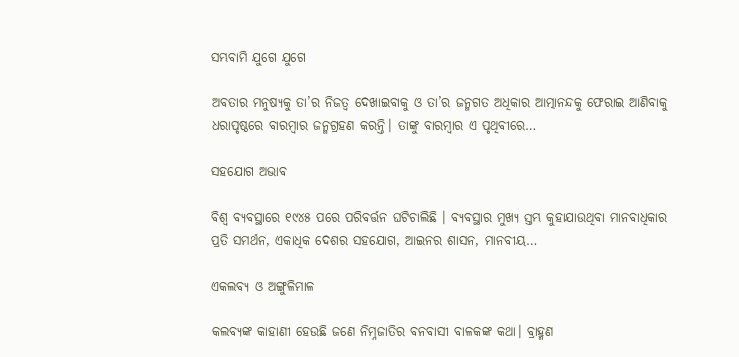ସମ୍ଭବାମି ଯୁଗେ ଯୁଗେ

ଅବତାର ମନୁଷ୍ୟକୁ ତା’ର ନିଜତ୍ୱ ଦେଖାଇବାକୁ ଓ ତା’ର ଜନ୍ମଗତ ଅଧିକାର ଆତ୍ମାନନ୍ଦକୁ ଫେରାଇ ଆଣିବାକୁ ଧରାପୃଷ୍ଠରେ ବାରମ୍ବାର ଜନ୍ମଗ୍ରହଣ କରନ୍ତି। ତାଙ୍କୁ ବାରମ୍ବାର ଏ ପୃଥିବୀରେ…

ସହଯୋଗ ଅଭାବ

ବିଶ୍ୱ ବ୍ୟବସ୍ଥାରେ ୧୯୪୫ ପରେ ପରିବର୍ତ୍ତନ ଘଟିଚାଲିଛି । ବ୍ୟବସ୍ଥାର ମୁଖ୍ୟ ସ୍ତମ୍ଭ କୁହାଯାଉଥିବା ମାନବାଧିକାର ପ୍ରତି ସମର୍ଥନ, ଏକାଧିକ ଦେଶର ସହଯୋଗ, ଆଇନର ଶାସନ, ମାନବୀୟ…

ଏକଲବ୍ୟ ଓ ଅଙ୍ଗୁଳିମାଳ

କଲବ୍ୟଙ୍କ କାହାଣୀ ହେଉଛି ଜଣେ ନିମ୍ନଜାତିର ବନବାସୀ ବାଳକଙ୍କ କଥା। ବ୍ରାହ୍ମଣ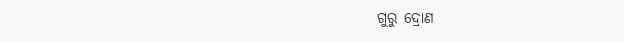ଗୁରୁ ଦ୍ରୋଣ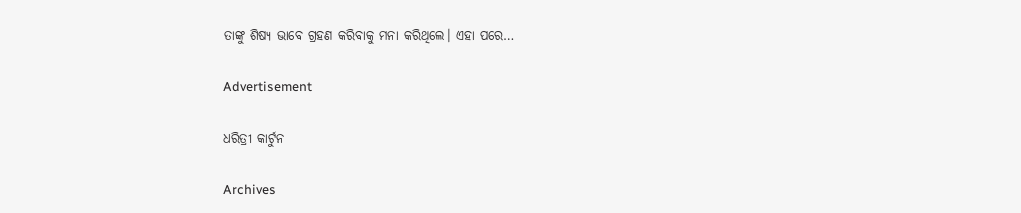ତାଙ୍କୁ ଶିଷ୍ୟ ଭାବେ ଗ୍ରହଣ କରିବାକୁ ମନା କରିଥିଲେ। ଏହା ପରେ…

Advertisement

ଧରିତ୍ରୀ କାର୍ଟୁନ

Archives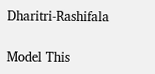Dharitri-Rashifala

Model This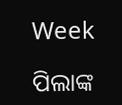Week

ପିଲାଙ୍କ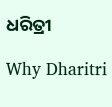ଧରିତ୍ରୀ

Why Dharitri